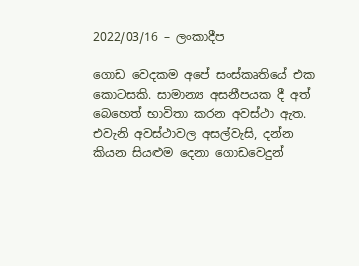2022/03/16 – ලංකාදීප

ගොඩ වෙදකම අපේ සංස්කෘතියේ එක කොටසකි. සාමාන්‍ය අසනීපයක දී අත් බෙහෙත් භාවිතා කරන අවස්ථා ඇත. එවැනි අවස්ථාවල අසල්වැසි, දන්න කියන සියළුම දෙනා ගොඩවෙදුන්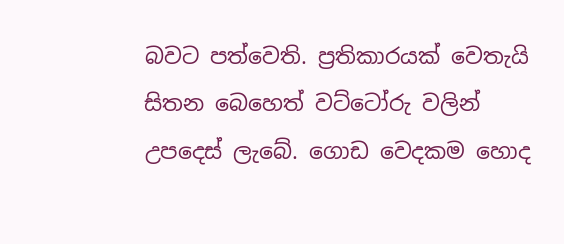බවට පත්වෙති. ප්‍රතිකාරයක් වෙතැයි සිතන බෙහෙත් වට්ටෝරු වලින් උපදෙස් ලැබේ. ගොඩ වෙදකම හොද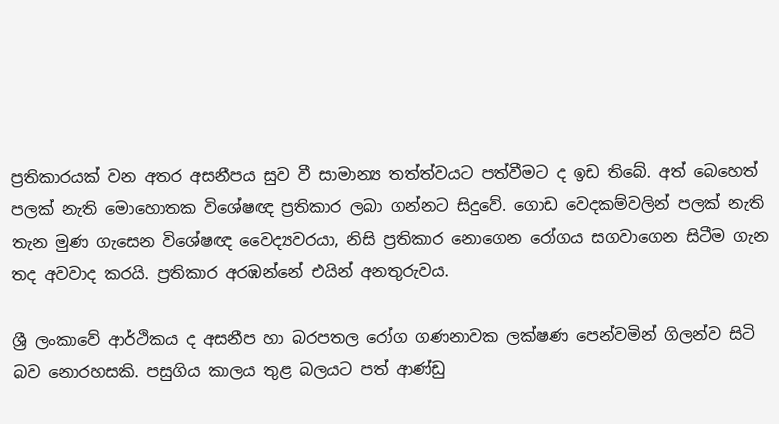ප්‍රතිකාරයක් වන අතර අසනීපය සුව වී සාමාන්‍ය තත්ත්වයට පත්වීමට ද ඉඩ තිබේ. අත් බෙහෙත් පලක් නැති මොහොතක විශේෂඥ ප්‍රතිකාර ලබා ගන්නට සිදුවේ. ගොඩ වෙදකම්වලින් පලක් නැති තැන මුණ ගැසෙන විශේෂඥ වෛද්‍යවරයා, නිසි ප්‍රතිකාර නොගෙන රෝගය සගවාගෙන සිටීම ගැන තද අවවාද කරයි. ප්‍රතිකාර අරඹන්නේ එයින් අනතුරුවය.

ශ්‍රී ලංකාවේ ආර්ථිකය ද අසනීප හා බරපතල රෝග ගණනාවක ලක්ෂණ පෙන්වමින් ගිලන්ව සිටි බව නොරහසකි. පසුගිය කාලය තුළ බලයට පත් ආණ්ඩු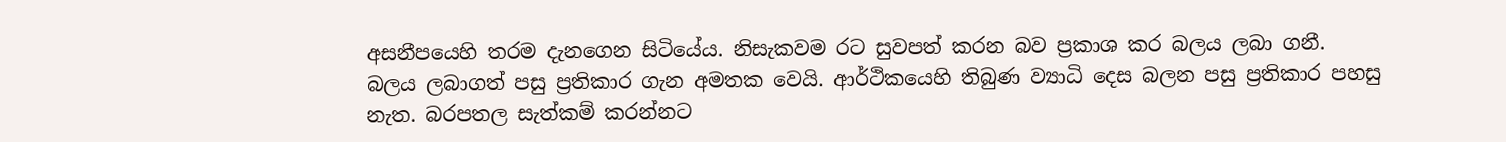අසනීපයෙහි තරම දැනගෙන සිටියේය. නිසැකවම රට සුවපත් කරන බව ප්‍රකාශ කර බලය ලබා ගනී. බලය ලබාගත් පසු ප්‍රතිකාර ගැන අමතක වෙයි. ආර්ථිකයෙහි තිබුණ ව්‍යාධි දෙස බලන පසු ප්‍රතිකාර පහසු නැත. බරපතල සැත්කම් කරන්නට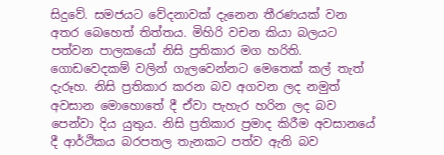සිදුවේ. සමජයට වේදනාවක් දැනෙන තීරණයක් වන අතර බෙහෙත් තිත්තය. මිහිරි වචන කියා බලයට පත්වන පාලකයෝ නිසි ප්‍රතිකාර මග හරිති. ගොඩවෙදකම් වලින් ගැලවෙන්නට මෙතෙක් කල් තැත් දැරූහ. නිසි ප්‍රතිකාර කරන බව අගවන ලද නමුත් අවසාන මොහොතේ දී ඒවා පැහැර හරින ලද බව පෙන්වා දිය යුතුය. නිසි ප්‍රතිකාර ප්‍රමාද කිරීම අවසානයේ දී ආර්ථිකය බරපතල තැනකට පත්ව ඇති බව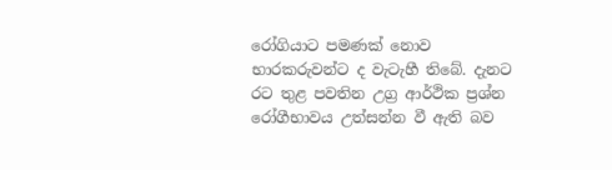රෝගියාට පමණක් නොව භාරකරුවන්ට ද වැටැහී තිබේ. දැනට රට තුළ පවතින උග්‍ර ආර්ථික ප්‍රශ්න රෝගීභාවය උත්සන්න වී ඇති බව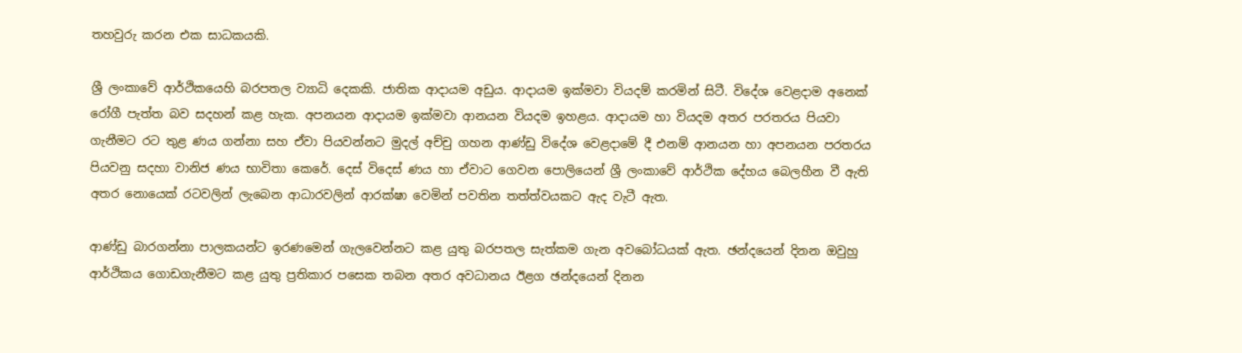තහවුරු කරන එක සාධකයකි.

ශ්‍රී ලංකාවේ ආර්ථිකයෙහි බරපතල ව්‍යාධි දෙකකි. ජාතික ආදායම අඩුය. ආදායම ඉක්මවා වියදම් කරමින් සිටී. විදේශ වෙළදාම අනෙක් රෝගී පැත්ත බව සදහන් කළ හැක. අපනයන ආදායම ඉක්මවා ආනයන වියදම ඉහළය. ආදායම හා වියදම අතර පරතරය පියවා ගැනීමට රට තුළ ණය ගන්නා සහ ඒවා පියවන්නට මුදල් අච්චු ගහන ආණ්ඩු විදේශ වෙළදාමේ දී එනම් ආනයන හා අපනයන පරතරය පියවනු සදහා වානිජ ණය භාවිතා කෙරේ. දෙස් විදෙස් ණය හා ඒවාට ගෙවන පොලියෙන් ශ්‍රී ලංකාවේ ආර්ථික දේහය බෙලහීන වී ඇති අතර නොයෙක් රටවලින් ලැබෙන ආධාරවලින් ආරක්ෂා වෙමින් පවතින තත්ත්වයකට ඇද වැටී ඇත.

ආණ්ඩු බාරගන්නා පාලකයන්ට ඉරණමෙන් ගැලවෙන්නට කළ යුතු බරපතල සැත්කම ගැන අවබෝධයක් ඇත. ඡන්දයෙන් දිනන ඔවුහු ආර්ථිකය ගොඩගැනීමට කළ යුතු ප්‍රතිකාර පසෙක තබන අතර අවධානය ඊළග ඡන්දයෙන් දිනන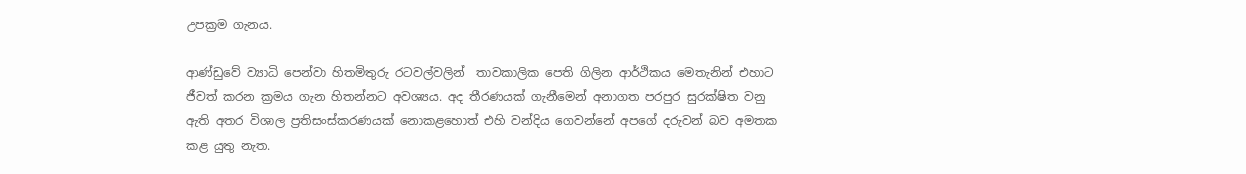උපක්‍රම ගැනය.

ආණ්ඩුවේ ව්‍යාධි පෙන්වා හිතමිතුරු රටවල්වලින්  තාවකාලික පෙති ගිලින ආර්ථිකය මෙතැනින් එහාට ජීවත් කරන ක්‍රමය ගැන හිතන්නට අවශ්‍යය. අද තීරණයක් ගැනීමෙන් අනාගත පරපුර සුරක්ෂිත වනු ඇති අතර විශාල ප්‍රතිසංස්කරණයක් නොකළහොත් එහි වන්දිය ගෙවන්නේ අපගේ දරුවන් බව අමතක කළ යුතු නැත.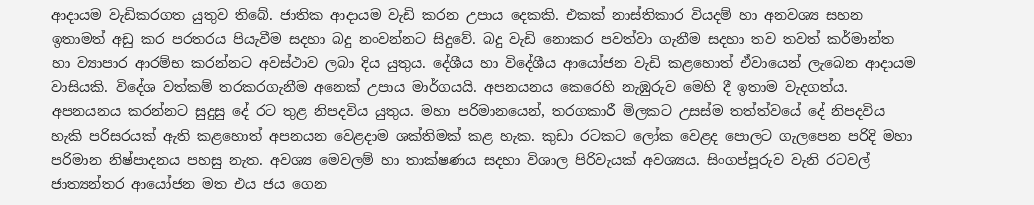ආදායම වැඩිකරගත යුතුව තිබේ. ජාතික ආදායම වැඩි කරන උපාය දෙකකි. එකක් නාස්තිකාර වියදම් හා අනවශ්‍ය සහන ඉතාමත් අඩු කර පරතරය පියැවීම සදහා බදු නංවන්නට සිදුවේ. බදු වැඩි නොකර පවත්වා ගැනීම සදහා තව තවත් කර්මාන්ත හා ව්‍යාපාර ආරම්භ කරන්නට අවස්ථාව ලබා දිය යුතුය. දේශීය හා විදේශීය ආයෝජන වැඩි කළහොත් ඒවායෙන් ලැබෙන ආදායම වාසියකි. විදේශ වත්කම් තරකරගැනීම අනෙක් උපාය මාර්ගයයි. අපනයනය කෙරෙහි නැඹුරුව මෙහි දී ඉතාම වැදගත්ය. අපනයනය කරන්නට සුදුසු දේ රට තුළ නිපදවිය යුතුය. මහා පරිමානයෙන්, තරගකාරී මිලකට උසස්ම තත්ත්වයේ දේ නිපදවිය හැකි පරිසරයක් ඇති කළහොත් අපනයන වෙළදාම ශක්තිමක් කළ හැක. කුඩා රටකට ලෝක වෙළද පොලට ගැලපෙන පරිදි මහා පරිමාන නිෂ්පාදනය පහසු නැත. අවශ්‍ය මෙවලම් හා තාක්ෂණය සදහා විශාල පිරිවැයක් අවශ්‍යය. සිංගප්පූරුව වැනි රටවල් ජාත්‍යන්තර ආයෝජන මත එය ජය ගෙන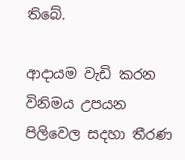තිබේ.

ආදායම වැඩි කරන විනිමය උපයන පිලිවෙල සදහා තීරණ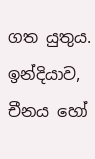ගත යුතුය. ඉන්දියාව, චීනය හෝ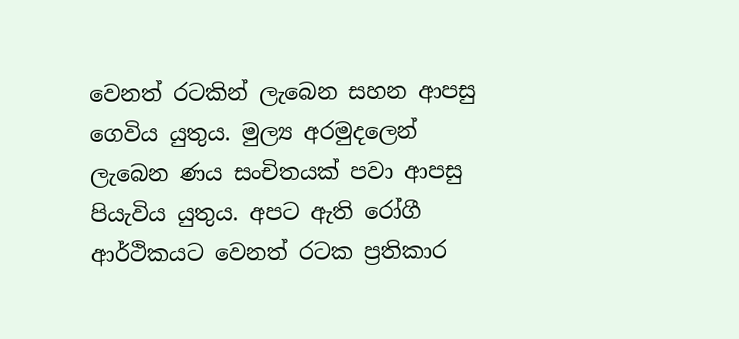වෙනත් රටකින් ලැබෙන සහන ආපසු ගෙවිය යුතුය. මුල්‍ය අරමුදලෙන් ලැබෙන ණය සංචිතයක් පවා ආපසු පියැවිය යුතුය. අපට ඇති රෝගී ආර්ථිකයට වෙනත් රටක ප්‍රතිකාර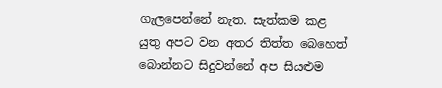ගැලපෙන්නේ නැත. සැත්කම කළ යුතු අපට වන අතර තිත්ත බෙහෙත් බොන්නට සිදුවන්නේ අප සියළුම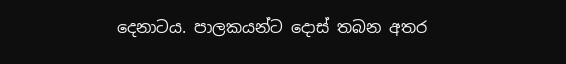දෙනාටය. පාලකයන්ට දොස් තබන අතර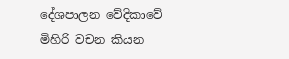දේශපාලන වේදිකාවේ මිහිරි වචන කියන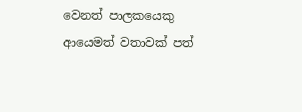වෙනත් පාලකයෙකු ආයෙමත් වතාවක් පත්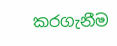කරගැනීම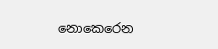නොකෙරෙන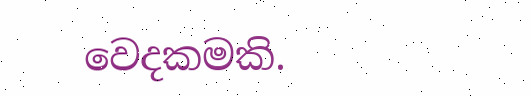වෙදකමකි.